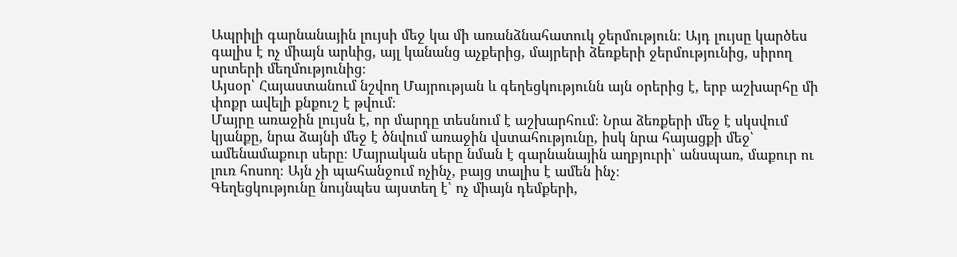Ապրիլի գարնանային լույսի մեջ կա մի առանձնահատուկ ջերմություն։ Այդ լույսը կարծես գալիս է ոչ միայն արևից, այլ կանանց աչքերից, մայրերի ձեռքերի ջերմությունից, սիրող սրտերի մեղմությունից։
Այսօր՝ Հայաստանում նշվող Մայրության և գեղեցկությունն այն օրերից է, երբ աշխարհը մի փոքր ավելի քնքուշ է թվում։
Մայրը առաջին լույսն է, որ մարդը տեսնում է աշխարհում։ Նրա ձեռքերի մեջ է սկսվում կյանքը, նրա ձայնի մեջ է ծնվում առաջին վստահությունը, իսկ նրա հայացքի մեջ՝ ամենամաքուր սերը։ Մայրական սերը նման է գարնանային աղբյուրի՝ անսպառ, մաքուր ու լուռ հոսող։ Այն չի պահանջում ոչինչ, բայց տալիս է ամեն ինչ։
Գեղեցկությունը նույնպես այստեղ է՝ ոչ միայն դեմքերի,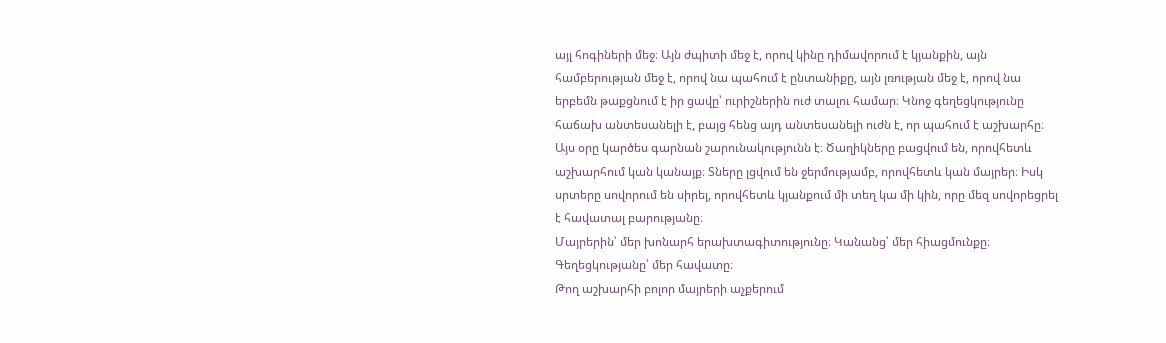այլ հոգիների մեջ։ Այն ժպիտի մեջ է, որով կինը դիմավորում է կյանքին, այն համբերության մեջ է, որով նա պահում է ընտանիքը, այն լռության մեջ է, որով նա երբեմն թաքցնում է իր ցավը՝ ուրիշներին ուժ տալու համար։ Կնոջ գեղեցկությունը հաճախ անտեսանելի է, բայց հենց այդ անտեսանելի ուժն է, որ պահում է աշխարհը։
Այս օրը կարծես գարնան շարունակությունն է։ Ծաղիկները բացվում են, որովհետև աշխարհում կան կանայք։ Տները լցվում են ջերմությամբ, որովհետև կան մայրեր։ Իսկ սրտերը սովորում են սիրել, որովհետև կյանքում մի տեղ կա մի կին, որը մեզ սովորեցրել է հավատալ բարությանը։
Մայրերին՝ մեր խոնարհ երախտագիտությունը։ Կանանց՝ մեր հիացմունքը։ Գեղեցկությանը՝ մեր հավատը։
Թող աշխարհի բոլոր մայրերի աչքերում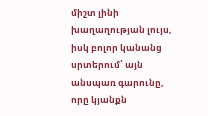միշտ լինի խաղաղության լույս, իսկ բոլոր կանանց սրտերում՝ այն անսպառ գարունը, որը կյանքն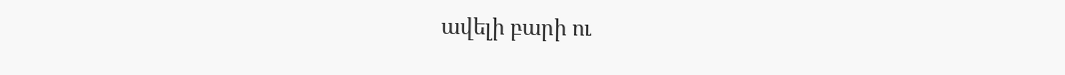ավելի բարի ու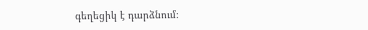գեղեցիկ է դարձնում։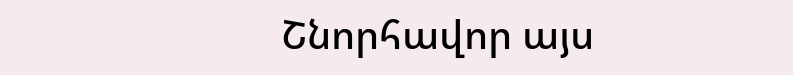Շնորհավոր այս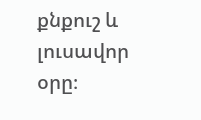քնքուշ և լուսավոր օրը։